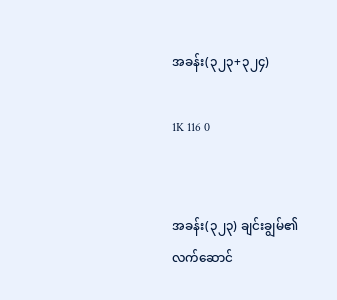အခန်း(၃၂၃+၃၂၄)

1K 116 0


အခန်း(၃၂၃) ချင်းချွမ်၏ လက်ဆောင်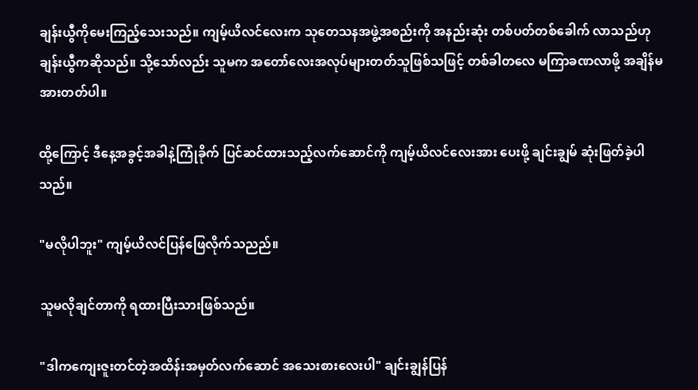ချန်းယွီကိုမေးကြည့်သေးသည်။ ကျမ့်ယိလင်လေးက သုတေသနအဖွဲ့အစည်းကို အနည်းဆုံး တစ်ပတ်တစ်ခေါက် လာသည်ဟု ချန်းယွီကဆိုသည်။ သို့သော်လည်း သူမက အတော်လေးအလုပ်များတတ်သူဖြစ်သဖြင့် တစ်ခါတလေ မကြာခဏလာဖို့ အချိန်မအားတတ်ပါ။

ထို့ကြောင့် ဒီနေ့အခွင့်အခါနဲ့ကြုံခိုက် ပြင်ဆင်ထားသည့်လက်ဆောင်ကို ကျမ့်ယိလင်လေးအား ပေးဖို့ ချင်းချွမ် ဆုံးဖြတ်ခဲ့ပါသည်။

"မလိုပါဘူး" ကျမ့်ယိလင်ပြန်ဖြေလိုက်သညည်။

သူမလိုချင်တာကို ရထားပြီးသားဖြစ်သည်။

"ဒါကကျေးဇူးတင်တဲ့အထိန်းအမှတ်လက်ဆောင် အသေးစားလေးပါ" ချင်းချွန်ပြန်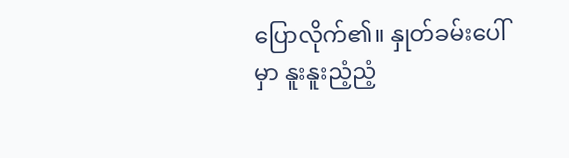ပြောလိုက်၏။ နှုတ်ခမ်းပေါ်မှာ နူးနူးညံ့ညံ့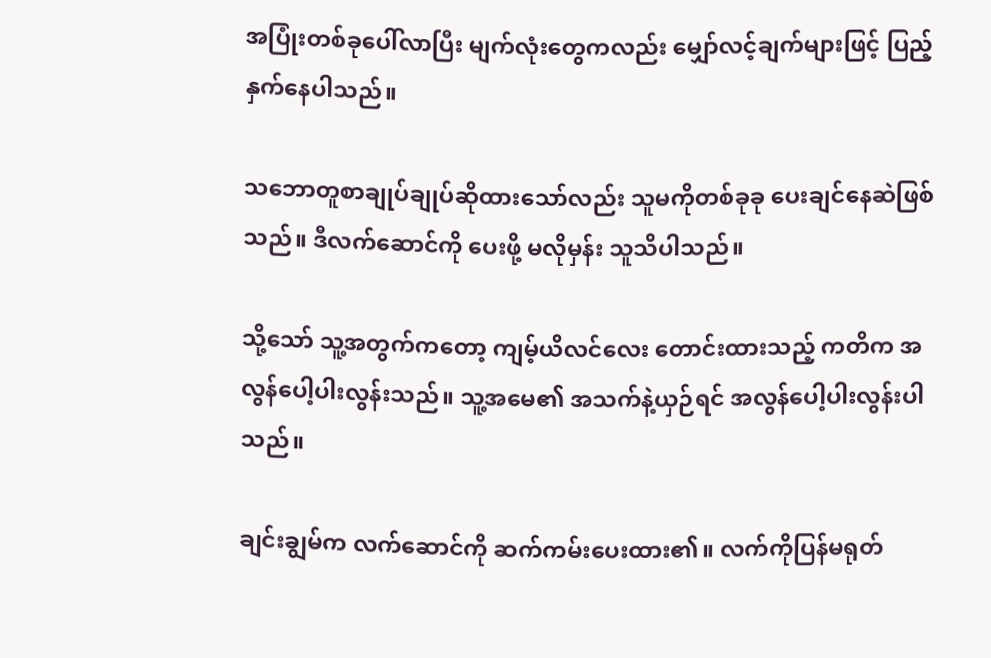အပြုံးတစ်ခုပေါ်လာပြီး မျက်လုံးတွေကလည်း မျှော်လင့်ချက်များဖြင့် ပြည့်နှက်နေပါသည်။

သဘောတူစာချုပ်ချုပ်ဆိုထားသော်လည်း သူမကိုတစ်ခုခု ပေးချင်နေဆဲဖြစ်သည်။ ဒီလက်ဆောင်ကို ပေးဖို့ မလိုမှန်း သူသိပါသည်။

သို့သော် သူ့အတွက်ကတော့ ကျမ့်ယိလင်လေး တောင်းထားသည့် ကတိက အလွန်ပေါ့ပါးလွန်းသည်။ သူ့အမေ၏ အသက်နဲ့ယှဉ်ရင် အလွန်ပေါ့ပါးလွန်းပါသည်။

ချင်းချွမ်က လက်ဆောင်ကို ဆက်ကမ်းပေးထား၏။ လက်ကိုပြန်မရုတ်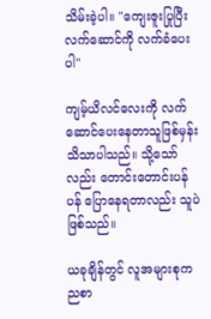သိမ်းခဲ့ပါ။ "ကျေးဇူးပြုပြီး လက်ဆောင်ကို လက်ခံပေးပါ"

ကျမ့်ယိလင်လေးကို လက်ဆောင်ပေးနေတာသူဖြစ်မှန်း သိသာပါသည်။ သို့သော်လည်း တောင်းတောင်းပန်ပန် ပြောနေရတာလည်း သူပဲဖြစ်သည်။

ယခုချိန်တွင် လူအများစုက ညစာ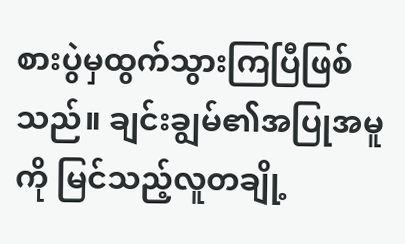စားပွဲမှထွက်သွားကြပြီဖြစ်သည်။ ချင်းချွမ်၏အပြုအမူကို မြင်သည့်လူတချို့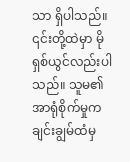သာ ရှိပါသည်။ ၎င်းတို့ထဲမှာ မိုရှစ်ယွင်လည်းပါသည်။ သူမ၏ အာရုံစိုက်မှုက ချင်းချွမ်ထံမှ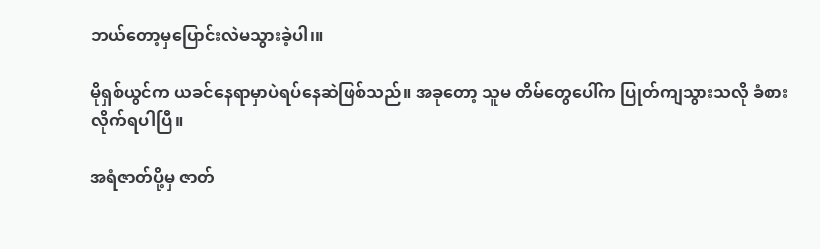ဘယ်တော့မှပြောင်းလဲမသွားခဲ့ပါ၊။

မိုရှစ်ယွင်က ယခင်နေရာမှာပဲရပ်နေဆဲဖြစ်သည်။ အခုတော့ သူမ တိမ်တွေပေါ်က ပြုတ်ကျသွားသလို ခံစားလိုက်ရပါပြီ။

အရံဇာတ်ပို့မှ ဇာတ်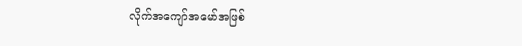လိုက်အကျော်အမော်အဖြစ်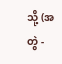သို့ (အတွဲ -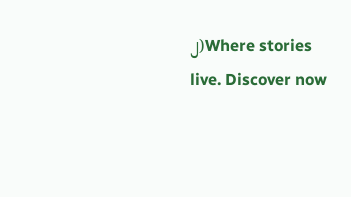၂)Where stories live. Discover now